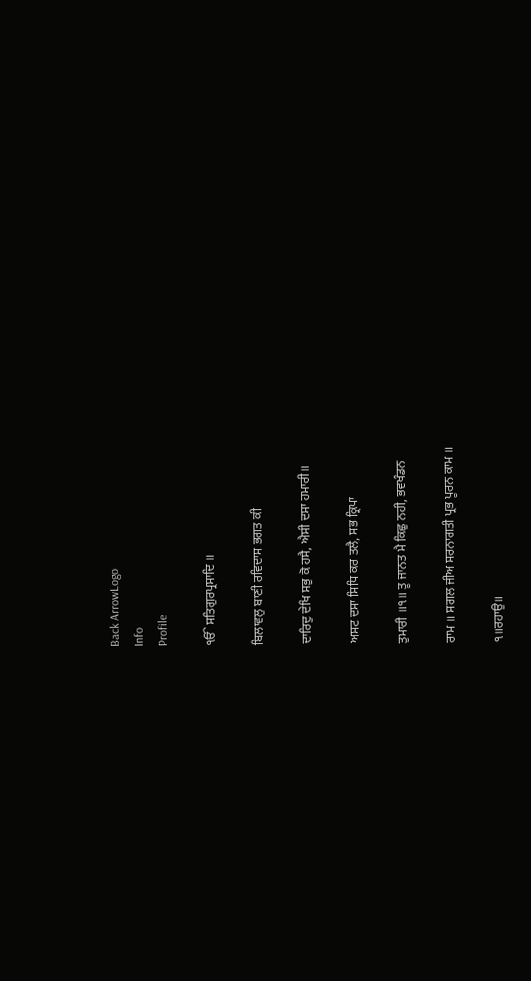Back ArrowLogo
Info
Profile

ੴ ਸਤਿਗੁਰਪ੍ਰਸਾਦਿ ॥

ਬਿਲਾਵਲੁ ਬਾਣੀ ਰਵਿਦਾਸ ਭਗਤ ਕੀ

ਦਾਰਿਦੁ ਦੇਖਿ ਸਭੁ ਕੋ ਹਸੈ, ਐਸੀ ਦਸਾ ਹਮਾਰੀ॥

ਅਸਟ ਦਸਾ ਸਿਧਿ ਕਰ ਤਲੈ, ਸਭ ਕ੍ਰਿਪਾ

ਤੁਮਾਰੀ ॥੧॥ ਤੂ ਜਾਨਤ ਮੈ ਕਿਛੁ ਨਹੀ, ਭਵਖੰਡਨ

ਰਾਮ ॥ ਸਗਲ ਜੀਅ ਸਰਨਾਗਤੀ ਪ੍ਰਭ ਪੂਰਨ ਕਾਮ ॥

੧॥ਰਹਾਉ॥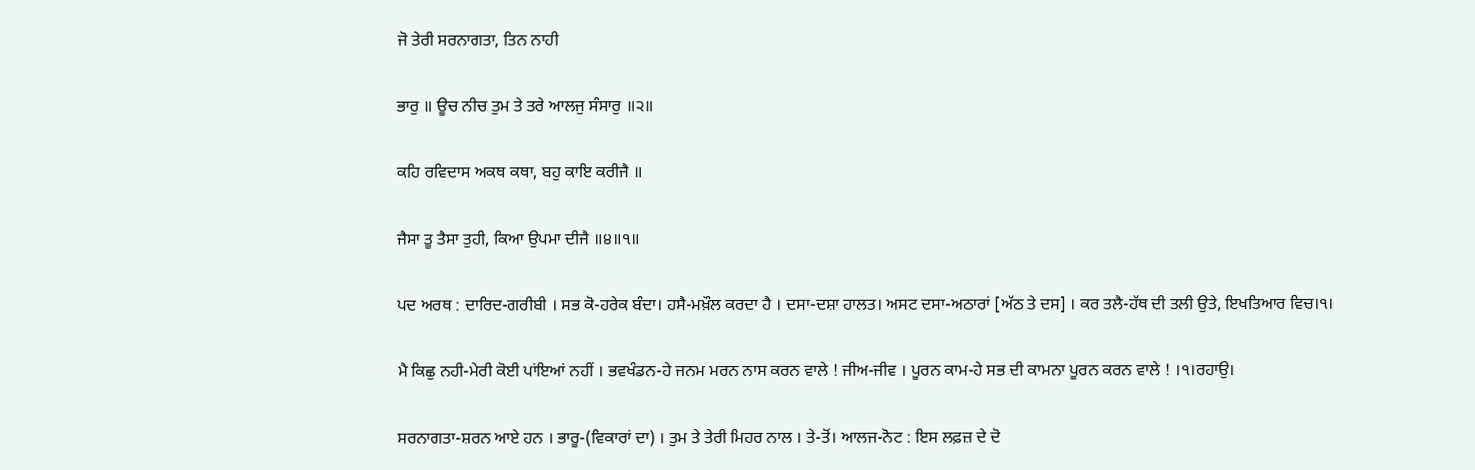ਜੋ ਤੇਰੀ ਸਰਨਾਗਤਾ, ਤਿਨ ਨਾਹੀ

ਭਾਰੁ ॥ ਊਚ ਨੀਚ ਤੁਮ ਤੇ ਤਰੇ ਆਲਜੁ ਸੰਸਾਰੁ ॥੨॥

ਕਹਿ ਰਵਿਦਾਸ ਅਕਥ ਕਥਾ, ਬਹੁ ਕਾਇ ਕਰੀਜੈ ॥

ਜੈਸਾ ਤੂ ਤੈਸਾ ਤੁਹੀ, ਕਿਆ ਉਪਮਾ ਦੀਜੈ ॥੪॥੧॥

ਪਦ ਅਰਥ : ਦਾਰਿਦ-ਗਰੀਬੀ । ਸਭ ਕੋ-ਹਰੇਕ ਬੰਦਾ। ਹਸੈ-ਮਖ਼ੌਲ ਕਰਦਾ ਹੈ । ਦਸਾ-ਦਸ਼ਾ ਹਾਲਤ। ਅਸਟ ਦਸਾ-ਅਠਾਰਾਂ [ਅੱਠ ਤੇ ਦਸ] । ਕਰ ਤਲੈ-ਹੱਥ ਦੀ ਤਲੀ ਉਤੇ, ਇਖਤਿਆਰ ਵਿਚ।੧।

ਮੈ ਕਿਛੁ ਨਹੀ-ਮੇਰੀ ਕੋਈ ਪਾਂਇਆਂ ਨਹੀਂ । ਭਵਖੰਡਨ-ਹੇ ਜਨਮ ਮਰਨ ਨਾਸ ਕਰਨ ਵਾਲੇ ! ਜੀਅ-ਜੀਵ । ਪੂਰਨ ਕਾਮ-ਹੇ ਸਭ ਦੀ ਕਾਮਨਾ ਪੂਰਨ ਕਰਨ ਵਾਲੇ ! ।੧।ਰਹਾਉ।

ਸਰਨਾਗਤਾ-ਸ਼ਰਨ ਆਏ ਹਨ । ਭਾਰੂ-(ਵਿਕਾਰਾਂ ਦਾ) । ਤੁਮ ਤੇ ਤੇਰੀ ਮਿਹਰ ਨਾਲ । ਤੇ-ਤੋਂ। ਆਲਜ-ਨੋਟ : ਇਸ ਲਫ਼ਜ਼ ਦੇ ਦੋ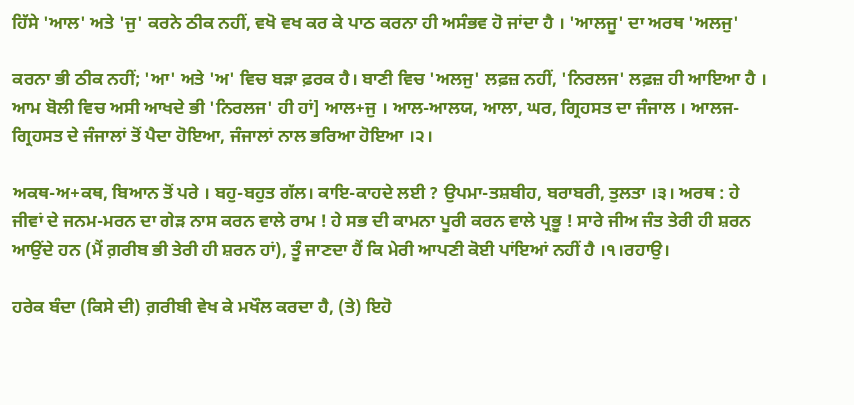ਹਿੱਸੇ 'ਆਲ' ਅਤੇ 'ਜੁ' ਕਰਨੇ ਠੀਕ ਨਹੀਂ, ਵਖੋ ਵਖ ਕਰ ਕੇ ਪਾਠ ਕਰਨਾ ਹੀ ਅਸੰਭਵ ਹੋ ਜਾਂਦਾ ਹੈ । 'ਆਲਜੂ' ਦਾ ਅਰਥ 'ਅਲਜੁ'

ਕਰਨਾ ਭੀ ਠੀਕ ਨਹੀਂ; 'ਆ' ਅਤੇ 'ਅ' ਵਿਚ ਬੜਾ ਫ਼ਰਕ ਹੈ। ਬਾਣੀ ਵਿਚ 'ਅਲਜੁ' ਲਫ਼ਜ਼ ਨਹੀਂ, 'ਨਿਰਲਜ' ਲਫ਼ਜ਼ ਹੀ ਆਇਆ ਹੈ । ਆਮ ਬੋਲੀ ਵਿਚ ਅਸੀ ਆਖਦੇ ਭੀ 'ਨਿਰਲਜ' ਹੀ ਹਾਂ] ਆਲ+ਜੁ । ਆਲ-ਆਲਯ, ਆਲਾ, ਘਰ, ਗ੍ਰਿਹਸਤ ਦਾ ਜੰਜਾਲ । ਆਲਜ-ਗ੍ਰਿਹਸਤ ਦੇ ਜੰਜਾਲਾਂ ਤੋਂ ਪੈਦਾ ਹੋਇਆ, ਜੰਜਾਲਾਂ ਨਾਲ ਭਰਿਆ ਹੋਇਆ ।੨।

ਅਕਥ-ਅ+ਕਥ, ਬਿਆਨ ਤੋਂ ਪਰੇ । ਬਹੁ-ਬਹੁਤ ਗੱਲ। ਕਾਇ-ਕਾਹਦੇ ਲਈ ? ਉਪਮਾ-ਤਸ਼ਬੀਹ, ਬਰਾਬਰੀ, ਤੁਲਤਾ ।੩। ਅਰਥ : ਹੇ ਜੀਵਾਂ ਦੇ ਜਨਮ-ਮਰਨ ਦਾ ਗੇੜ ਨਾਸ ਕਰਨ ਵਾਲੇ ਰਾਮ ! ਹੇ ਸਭ ਦੀ ਕਾਮਨਾ ਪੂਰੀ ਕਰਨ ਵਾਲੇ ਪ੍ਰਭੂ ! ਸਾਰੇ ਜੀਅ ਜੰਤ ਤੇਰੀ ਹੀ ਸ਼ਰਨ ਆਉਂਦੇ ਹਨ (ਮੈਂ ਗ਼ਰੀਬ ਭੀ ਤੇਰੀ ਹੀ ਸ਼ਰਨ ਹਾਂ), ਤੂੰ ਜਾਣਦਾ ਹੈਂ ਕਿ ਮੇਰੀ ਆਪਣੀ ਕੋਈ ਪਾਂਇਆਂ ਨਹੀਂ ਹੈ ।੧।ਰਹਾਉ।

ਹਰੇਕ ਬੰਦਾ (ਕਿਸੇ ਦੀ) ਗ਼ਰੀਬੀ ਵੇਖ ਕੇ ਮਖੌਲ ਕਰਦਾ ਹੈ, (ਤੇ) ਇਹੋ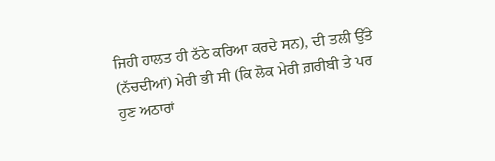ਜਿਹੀ ਹਾਲਤ ਹੀ ਠੱਠੇ ਕਰਿਆ ਕਰਦੇ ਸਨ), ਦੀ ਤਲੀ ਉੱਤੇ (ਨੱਚਦੀਆਂ) ਮੇਰੀ ਭੀ ਸੀ (ਕਿ ਲੋਕ ਮੇਰੀ ਗ਼ਰੀਬੀ ਤੇ ਪਰ ਹੁਣ ਅਠਾਰਾਂ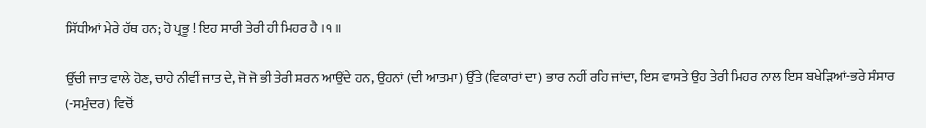ਸਿੱਧੀਆਂ ਮੇਰੇ ਹੱਥ ਹਨ; ਹੋ ਪ੍ਰਭੂ ! ਇਹ ਸਾਰੀ ਤੇਰੀ ਹੀ ਮਿਹਰ ਹੈ ।੧॥

ਉੱਚੀ ਜਾਤ ਵਾਲੇ ਹੋਣ, ਚਾਹੇ ਨੀਵੀਂ ਜਾਤ ਦੇ, ਜੋ ਜੋ ਭੀ ਤੇਰੀ ਸ਼ਰਨ ਆਉਂਦੇ ਹਨ, ਉਹਨਾਂ (ਦੀ ਆਤਮਾ) ਉੱਤੇ (ਵਿਕਾਰਾਂ ਦਾ) ਭਾਰ ਨਹੀਂ ਰਹਿ ਜਾਂਦਾ, ਇਸ ਵਾਸਤੇ ਉਹ ਤੇਰੀ ਮਿਹਰ ਨਾਲ ਇਸ ਬਖੇੜਿਆਂ-ਭਰੇ ਸੰਸਾਰ (-ਸਮੁੰਦਰ) ਵਿਚੋਂ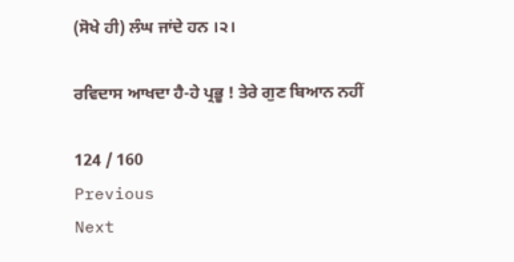(ਸੋਖੇ ਹੀ) ਲੰਘ ਜਾਂਦੇ ਹਨ ।੨।

ਰਵਿਦਾਸ ਆਖਦਾ ਹੈ-ਹੇ ਪ੍ਰਭੂ ! ਤੇਰੇ ਗੁਣ ਬਿਆਨ ਨਹੀਂ

124 / 160
Previous
Next